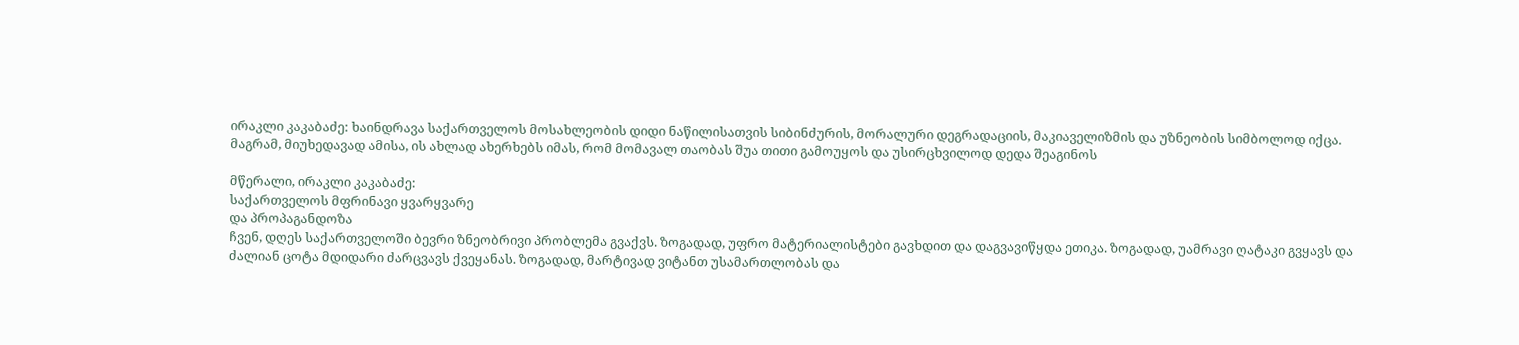ირაკლი კაკაბაძე: ხაინდრავა საქართველოს მოსახლეობის დიდი ნაწილისათვის სიბინძურის, მორალური დეგრადაციის, მაკიაველიზმის და უზნეობის სიმბოლოდ იქცა. მაგრამ, მიუხედავად ამისა, ის ახლად ახერხებს იმას, რომ მომავალ თაობას შუა თითი გამოუყოს და უსირცხვილოდ დედა შეაგინოს

მწერალი, ირაკლი კაკაბაძე:
საქართველოს მფრინავი ყვარყვარე
და პროპაგანდოზა
ჩვენ, დღეს საქართველოში ბევრი ზნეობრივი პრობლემა გვაქვს. ზოგადად, უფრო მატერიალისტები გავხდით და დაგვავიწყდა ეთიკა. ზოგადად, უამრავი ღატაკი გვყავს და ძალიან ცოტა მდიდარი ძარცვავს ქვეყანას. ზოგადად, მარტივად ვიტანთ უსამართლობას და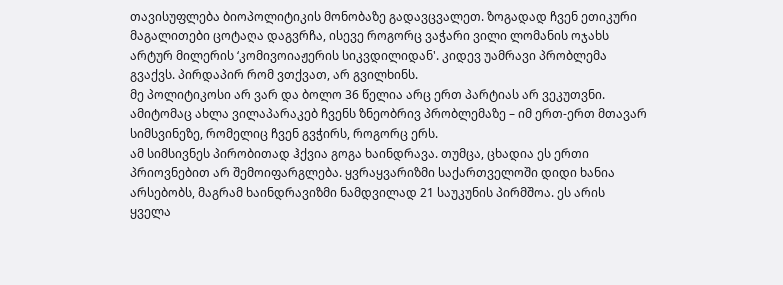თავისუფლება ბიოპოლიტიკის მონობაზე გადავცვალეთ. ზოგადად ჩვენ ეთიკური მაგალითები ცოტაღა დაგვრჩა, ისევე როგორც ვაჭარი ვილი ლომანის ოჯახს არტურ მილერის ‘კომივოიაჟერის სიკვდილიდან'. კიდევ უამრავი პრობლემა გვაქვს. პირდაპირ რომ ვთქვათ, არ გვილხინს.
მე პოლიტიკოსი არ ვარ და ბოლო 36 წელია არც ერთ პარტიას არ ვეკუთვნი. ამიტომაც ახლა ვილაპარაკებ ჩვენს ზნეობრივ პრობლემაზე – იმ ერთ-ერთ მთავარ სიმსვინეზე, რომელიც ჩვენ გვჭირს, როგორც ერს.
ამ სიმსივნეს პირობითად ჰქვია გოგა ხაინდრავა. თუმცა, ცხადია ეს ერთი პრიოვნებით არ შემოიფარგლება. ყვრაყვარიზმი საქართველოში დიდი ხანია არსებობს, მაგრამ ხაინდრავიზმი ნამდვილად 21 საუკუნის პირმშოა. ეს არის ყველა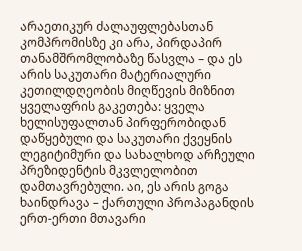არაეთიკურ ძალაუფლებასთან კომპრომისზე კი არა, პირდაპირ თანამშრომლობაზე წასვლა – და ეს არის საკუთარი მატერიალური კეთილდღეობის მიღწევის მიზნით ყველაფრის გაკეთება: ყველა ხელისუფალთან პირფერობიდან დაწყებული და საკუთარი ქვეყნის ლეგიტიმური და სახალხოდ არჩეული პრეზიდენტის მკვლელობით დამთავრებული. აი, ეს არის გოგა ხაინდრავა – ქართული პროპაგანდის ერთ-ერთი მთავარი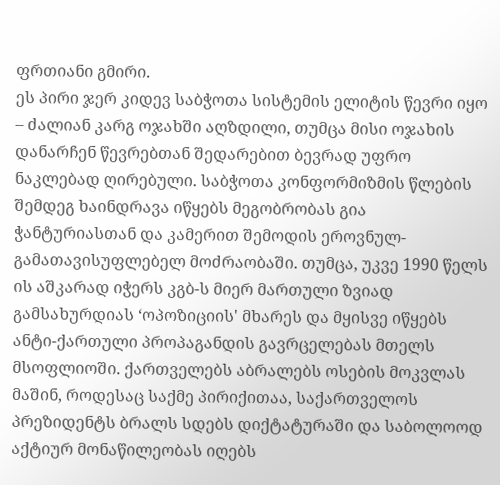ფრთიანი გმირი.
ეს პირი ჯერ კიდევ საბჭოთა სისტემის ელიტის წევრი იყო – ძალიან კარგ ოჯახში აღზდილი, თუმცა მისი ოჯახის დანარჩენ წევრებთან შედარებით ბევრად უფრო ნაკლებად ღირებული. საბჭოთა კონფორმიზმის წლების შემდეგ ხაინდრავა იწყებს მეგობრობას გია ჭანტურიასთან და კამერით შემოდის ეროვნულ-გამათავისუფლებელ მოძრაობაში. თუმცა, უკვე 1990 წელს ის აშკარად იჭერს კგბ-ს მიერ მართული ზვიად გამსახურდიას ‘ოპოზიციის' მხარეს და მყისვე იწყებს ანტი-ქართული პროპაგანდის გავრცელებას მთელს მსოფლიოში. ქართველებს აბრალებს ოსების მოკვლას მაშინ, როდესაც საქმე პირიქითაა, საქართველოს პრეზიდენტს ბრალს სდებს დიქტატურაში და საბოლოოდ აქტიურ მონაწილეობას იღებს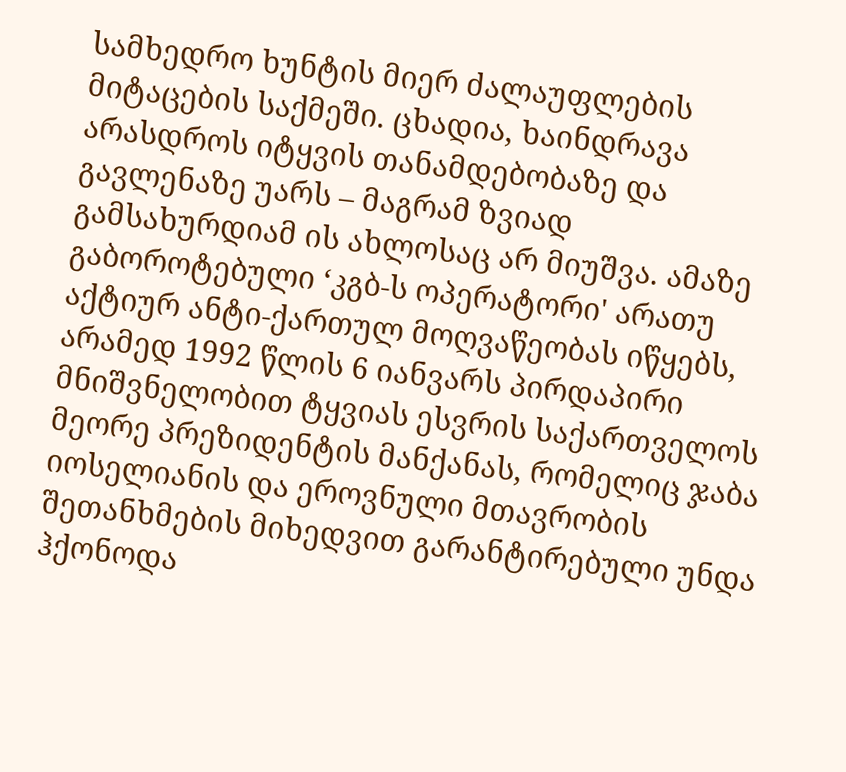სამხედრო ხუნტის მიერ ძალაუფლების მიტაცების საქმეში. ცხადია, ხაინდრავა არასდროს იტყვის თანამდებობაზე და გავლენაზე უარს – მაგრამ ზვიად გამსახურდიამ ის ახლოსაც არ მიუშვა. ამაზე გაბოროტებული ‘კგბ-ს ოპერატორი' არათუ აქტიურ ანტი-ქართულ მოღვაწეობას იწყებს, არამედ 1992 წლის 6 იანვარს პირდაპირი მნიშვნელობით ტყვიას ესვრის საქართველოს მეორე პრეზიდენტის მანქანას, რომელიც ჯაბა იოსელიანის და ეროვნული მთავრობის შეთანხმების მიხედვით გარანტირებული უნდა ჰქონოდა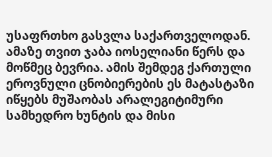უსაფრთხო გასვლა საქართველოდან. ამაზე თვით ჯაბა იოსელიანი წერს და მოწმეც ბევრია. ამის შემდეგ ქართული ეროვნული ცნობიერების ეს მატასტაზი იწყებს მუშაობას არალეგიტიმური სამხედრო ხუნტის და მისი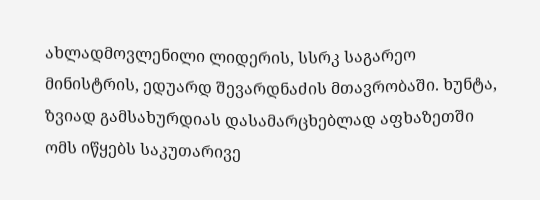ახლადმოვლენილი ლიდერის, სსრკ საგარეო მინისტრის, ედუარდ შევარდნაძის მთავრობაში. ხუნტა, ზვიად გამსახურდიას დასამარცხებლად აფხაზეთში ომს იწყებს საკუთარივე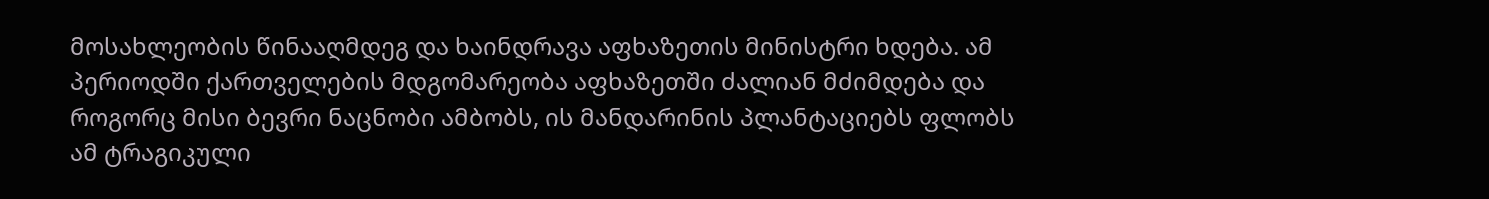მოსახლეობის წინააღმდეგ და ხაინდრავა აფხაზეთის მინისტრი ხდება. ამ პერიოდში ქართველების მდგომარეობა აფხაზეთში ძალიან მძიმდება და როგორც მისი ბევრი ნაცნობი ამბობს, ის მანდარინის პლანტაციებს ფლობს ამ ტრაგიკული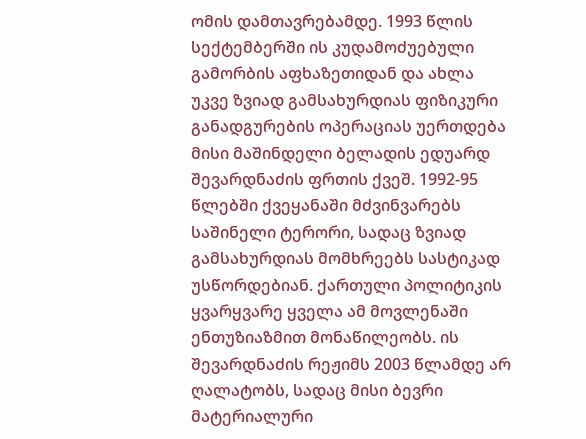ომის დამთავრებამდე. 1993 წლის სექტემბერში ის კუდამოძუებული გამორბის აფხაზეთიდან და ახლა უკვე ზვიად გამსახურდიას ფიზიკური განადგურების ოპერაციას უერთდება მისი მაშინდელი ბელადის ედუარდ შევარდნაძის ფრთის ქვეშ. 1992-95 წლებში ქვეყანაში მძვინვარებს საშინელი ტერორი, სადაც ზვიად გამსახურდიას მომხრეებს სასტიკად უსწორდებიან. ქართული პოლიტიკის ყვარყვარე ყველა ამ მოვლენაში ენთუზიაზმით მონაწილეობს. ის შევარდნაძის რეჟიმს 2003 წლამდე არ ღალატობს, სადაც მისი ბევრი მატერიალური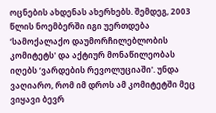ოცნების ახდენას ახერხებს. შემდეგ, 2003 წლის ნოემბერში იგი უერთდება ‘სამოქალაქო დაუმორჩილებლობის კომიტეტს' და აქტიურ მონაწილეობას იღებს ‘ვარდების რევოლუციაში'. უნდა ვაღიარო, რომ იმ დროს ამ კომიტეტში მეც ვიყავი ბევრ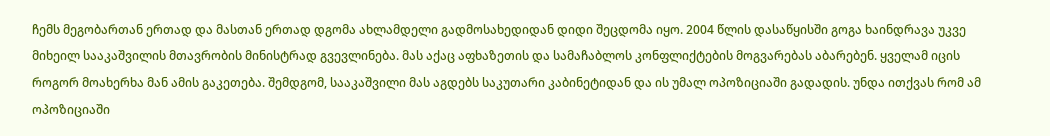ჩემს მეგობართან ერთად და მასთან ერთად დგომა ახლამდელი გადმოსახედიდან დიდი შეცდომა იყო. 2004 წლის დასაწყისში გოგა ხაინდრავა უკვე მიხეილ სააკაშვილის მთავრობის მინისტრად გვევლინება. მას აქაც აფხაზეთის და სამაჩაბლოს კონფლიქტების მოგვარებას აბარებენ. ყველამ იცის როგორ მოახერხა მან ამის გაკეთება. შემდგომ, სააკაშვილი მას აგდებს საკუთარი კაბინეტიდან და ის უმალ ოპოზიციაში გადადის. უნდა ითქვას რომ ამ ოპოზიციაში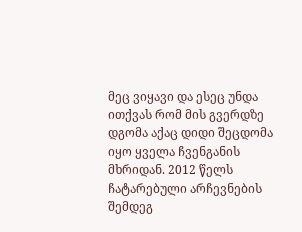მეც ვიყავი და ესეც უნდა ითქვას რომ მის გვერდზე დგომა აქაც დიდი შეცდომა იყო ყველა ჩვენგანის მხრიდან. 2012 წელს ჩატარებული არჩევნების შემდეგ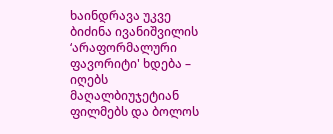ხაინდრავა უკვე ბიძინა ივანიშვილის ‘არაფორმალური ფავორიტი' ხდება – იღებს მაღალბიუჯეტიან ფილმებს და ბოლოს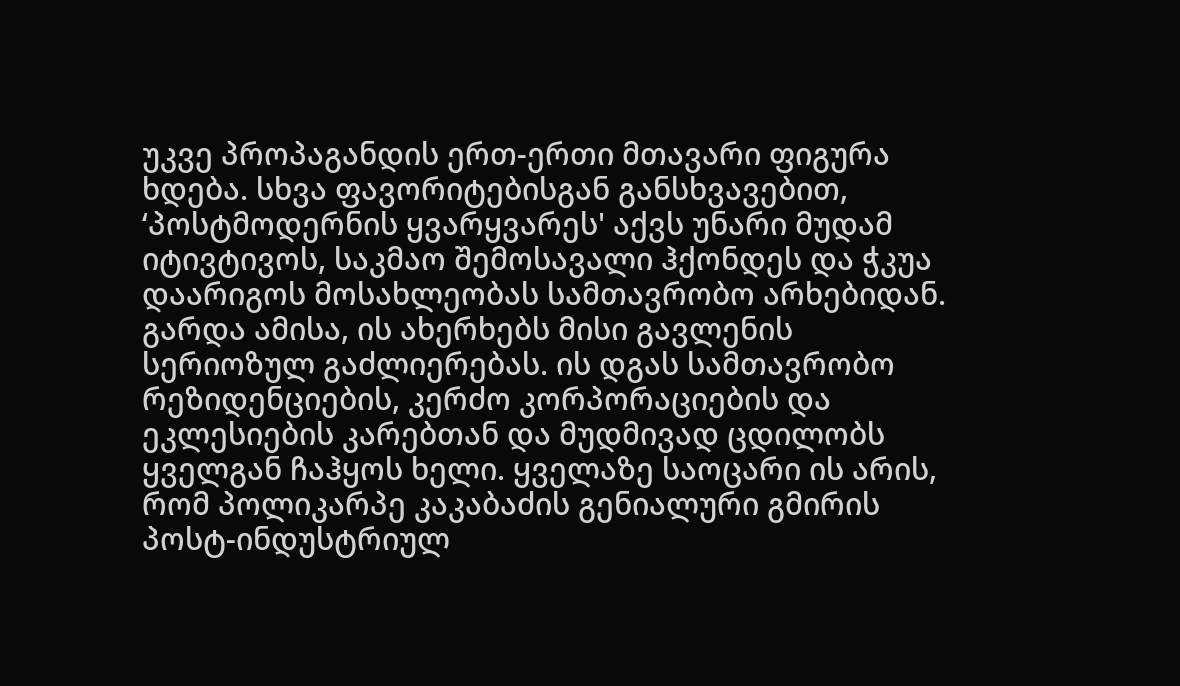უკვე პროპაგანდის ერთ-ერთი მთავარი ფიგურა ხდება. სხვა ფავორიტებისგან განსხვავებით, ‘პოსტმოდერნის ყვარყვარეს' აქვს უნარი მუდამ იტივტივოს, საკმაო შემოსავალი ჰქონდეს და ჭკუა დაარიგოს მოსახლეობას სამთავრობო არხებიდან. გარდა ამისა, ის ახერხებს მისი გავლენის სერიოზულ გაძლიერებას. ის დგას სამთავრობო რეზიდენციების, კერძო კორპორაციების და ეკლესიების კარებთან და მუდმივად ცდილობს ყველგან ჩაჰყოს ხელი. ყველაზე საოცარი ის არის, რომ პოლიკარპე კაკაბაძის გენიალური გმირის პოსტ-ინდუსტრიულ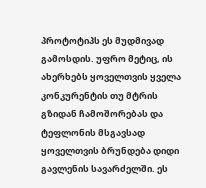პროტოტიპს ეს მუდმივად გამოსდის. უფრო მეტიც, ის ახერხებს ყოველთვის ყველა კონკურენტის თუ მტრის გზიდან ჩამოშორებას და ტეფლონის მსგავსად ყოველთვის ბრუნდება დიდი გავლენის სავარძელში. ეს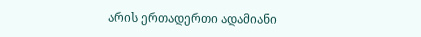არის ერთადერთი ადამიანი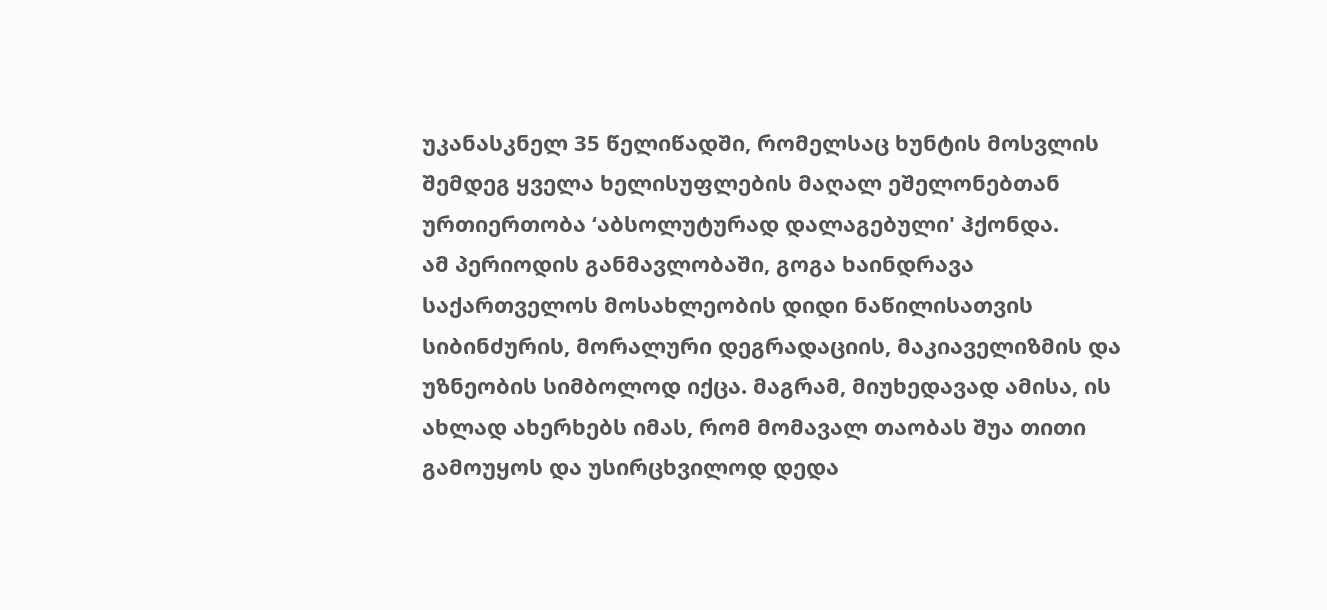უკანასკნელ 35 წელიწადში, რომელსაც ხუნტის მოსვლის შემდეგ ყველა ხელისუფლების მაღალ ეშელონებთან ურთიერთობა ‘აბსოლუტურად დალაგებული' ჰქონდა.
ამ პერიოდის განმავლობაში, გოგა ხაინდრავა საქართველოს მოსახლეობის დიდი ნაწილისათვის სიბინძურის, მორალური დეგრადაციის, მაკიაველიზმის და უზნეობის სიმბოლოდ იქცა. მაგრამ, მიუხედავად ამისა, ის ახლად ახერხებს იმას, რომ მომავალ თაობას შუა თითი გამოუყოს და უსირცხვილოდ დედა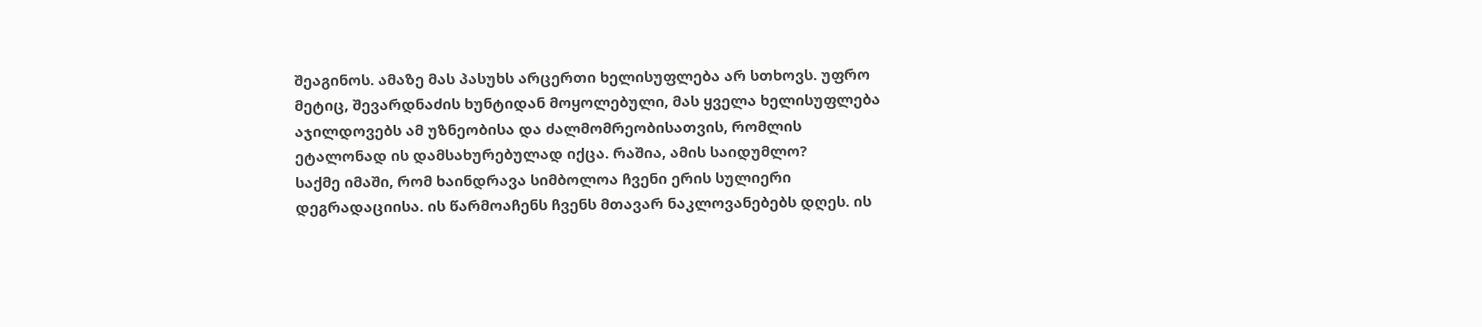შეაგინოს. ამაზე მას პასუხს არცერთი ხელისუფლება არ სთხოვს. უფრო მეტიც, შევარდნაძის ხუნტიდან მოყოლებული, მას ყველა ხელისუფლება აჯილდოვებს ამ უზნეობისა და ძალმომრეობისათვის, რომლის ეტალონად ის დამსახურებულად იქცა. რაშია, ამის საიდუმლო?
საქმე იმაში, რომ ხაინდრავა სიმბოლოა ჩვენი ერის სულიერი დეგრადაციისა. ის წარმოაჩენს ჩვენს მთავარ ნაკლოვანებებს დღეს. ის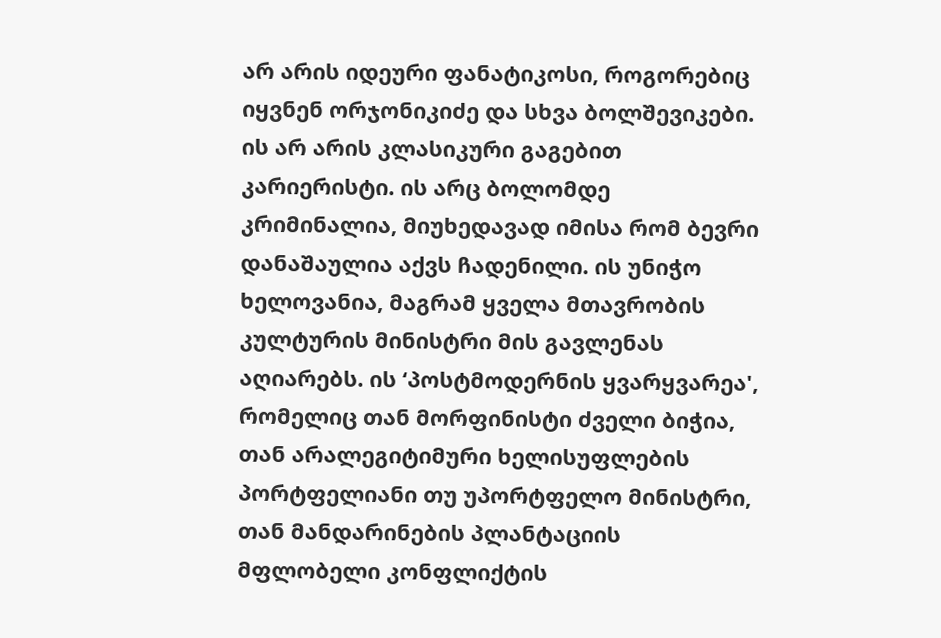არ არის იდეური ფანატიკოსი, როგორებიც იყვნენ ორჯონიკიძე და სხვა ბოლშევიკები. ის არ არის კლასიკური გაგებით კარიერისტი. ის არც ბოლომდე კრიმინალია, მიუხედავად იმისა რომ ბევრი დანაშაულია აქვს ჩადენილი. ის უნიჭო ხელოვანია, მაგრამ ყველა მთავრობის კულტურის მინისტრი მის გავლენას აღიარებს. ის ‘პოსტმოდერნის ყვარყვარეა', რომელიც თან მორფინისტი ძველი ბიჭია, თან არალეგიტიმური ხელისუფლების პორტფელიანი თუ უპორტფელო მინისტრი, თან მანდარინების პლანტაციის მფლობელი კონფლიქტის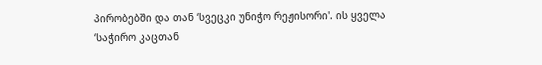პირობებში და თან ‘სვეცკი უნიჭო რეჟისორი'. ის ყველა ‘საჭირო კაცთან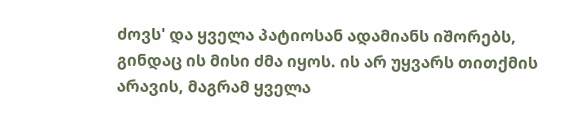ძოვს' და ყველა პატიოსან ადამიანს იშორებს, გინდაც ის მისი ძმა იყოს. ის არ უყვარს თითქმის არავის, მაგრამ ყველა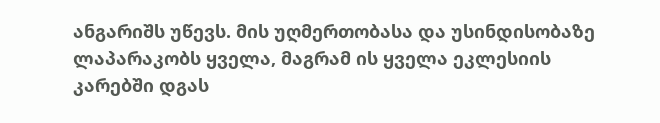ანგარიშს უწევს. მის უღმერთობასა და უსინდისობაზე ლაპარაკობს ყველა, მაგრამ ის ყველა ეკლესიის კარებში დგას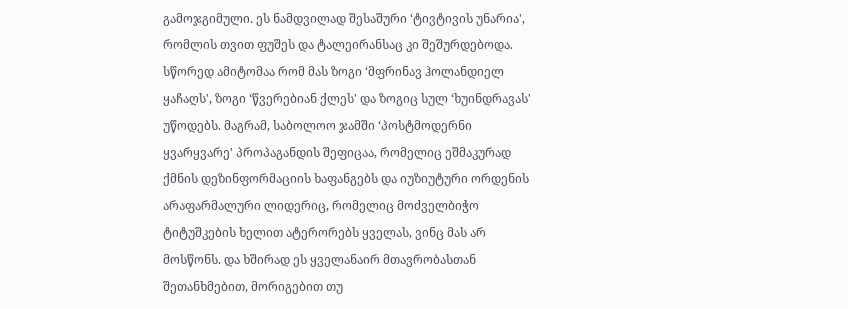გამოჯგიმული. ეს ნამდვილად შესაშური ‘ტივტივის უნარია', რომლის თვით ფუშეს და ტალეირანსაც კი შეშურდებოდა. სწორედ ამიტომაა რომ მას ზოგი ‘მფრინავ ჰოლანდიელ ყაჩაღს', ზოგი ‘წვერებიან ქლეს' და ზოგიც სულ ‘ხუინდრავას' უწოდებს. მაგრამ, საბოლოო ჯამში ‘პოსტმოდერნი ყვარყვარე' პროპაგანდის შეფიცაა, რომელიც ეშმაკურად ქმნის დეზინფორმაციის ხაფანგებს და იუზიუტური ორდენის არაფარმალური ლიდერიც, რომელიც მოძველბიჭო ტიტუშკების ხელით ატერორებს ყველას, ვინც მას არ მოსწონს. და ხშირად ეს ყველანაირ მთავრობასთან შეთანხმებით, მორიგებით თუ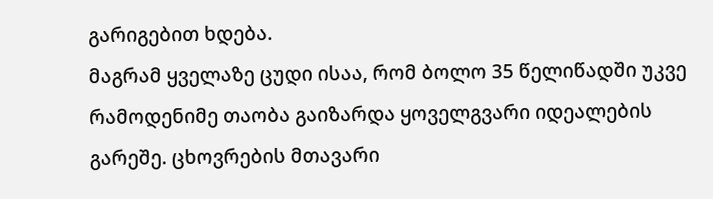გარიგებით ხდება.
მაგრამ ყველაზე ცუდი ისაა, რომ ბოლო 35 წელიწადში უკვე რამოდენიმე თაობა გაიზარდა ყოველგვარი იდეალების გარეშე. ცხოვრების მთავარი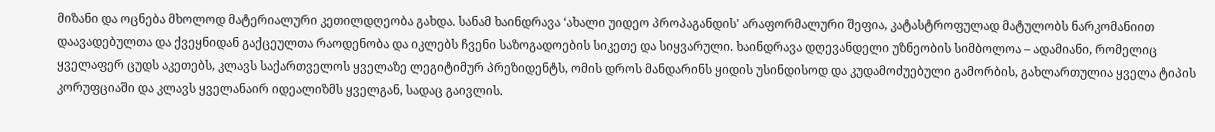მიზანი და ოცნება მხოლოდ მატერიალური კეთილდღეობა გახდა. სანამ ხაინდრავა ‘ახალი უიდეო პროპაგანდის' არაფორმალური შეფია, კატასტროფულად მატულობს ნარკომანიით დაავადებულთა და ქვეყნიდან გაქცეულთა რაოდენობა და იკლებს ჩვენი საზოგადოების სიკეთე და სიყვარული. ხაინდრავა დღევანდელი უზნეობის სიმბოლოა – ადამიანი, რომელიც ყველაფერ ცუდს აკეთებს, კლავს საქართველოს ყველაზე ლეგიტიმურ პრეზიდენტს, ომის დროს მანდარინს ყიდის უსინდისოდ და კუდამოძუებული გამორბის, გახლართულია ყველა ტიპის კორუფციაში და კლავს ყველანაირ იდეალიზმს ყველგან, სადაც გაივლის.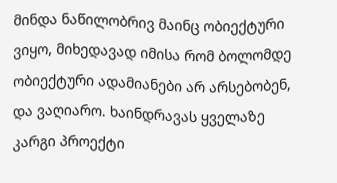მინდა ნაწილობრივ მაინც ობიექტური ვიყო, მიხედავად იმისა რომ ბოლომდე ობიექტური ადამიანები არ არსებობენ, და ვაღიარო. ხაინდრავას ყველაზე კარგი პროექტი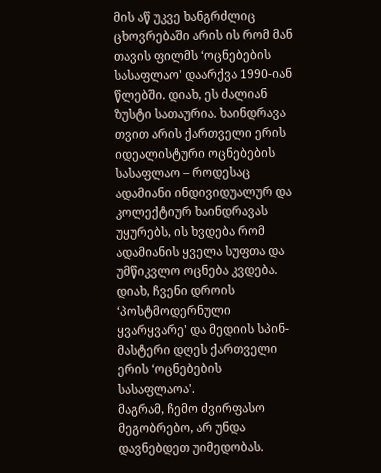მის აწ უკვე ხანგრძლიც ცხოვრებაში არის ის რომ მან თავის ფილმს ‘ოცნებების სასაფლაო' დაარქვა 1990-იან წლებში. დიახ, ეს ძალიან ზუსტი სათაურია. ხაინდრავა თვით არის ქართველი ერის იდეალისტური ოცნებების სასაფლაო – როდესაც ადამიანი ინდივიდუალურ და კოლექტიურ ხაინდრავას უყურებს, ის ხვდება რომ ადამიანის ყველა სუფთა და უმწიკვლო ოცნება კვდება.
დიახ, ჩვენი დროის ‘პოსტმოდერნული ყვარყვარე' და მედიის სპინ-მასტერი დღეს ქართველი ერის ‘ოცნებების სასაფლაოა'.
მაგრამ, ჩემო ძვირფასო მეგობრებო, არ უნდა დავნებდეთ უიმედობას.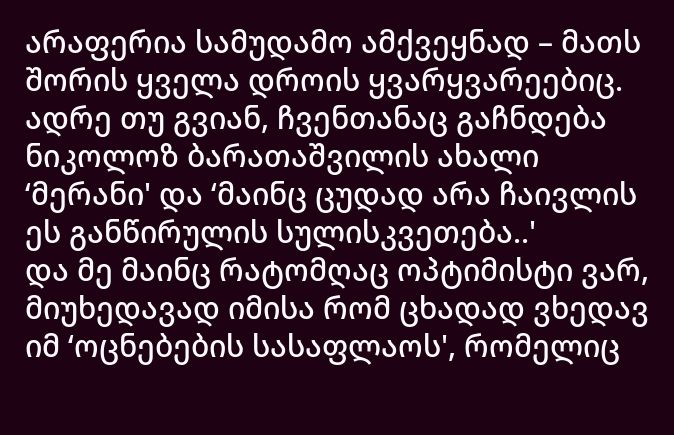არაფერია სამუდამო ამქვეყნად – მათს შორის ყველა დროის ყვარყვარეებიც.
ადრე თუ გვიან, ჩვენთანაც გაჩნდება ნიკოლოზ ბარათაშვილის ახალი ‘მერანი' და ‘მაინც ცუდად არა ჩაივლის ეს განწირულის სულისკვეთება..'
და მე მაინც რატომღაც ოპტიმისტი ვარ, მიუხედავად იმისა რომ ცხადად ვხედავ იმ ‘ოცნებების სასაფლაოს', რომელიც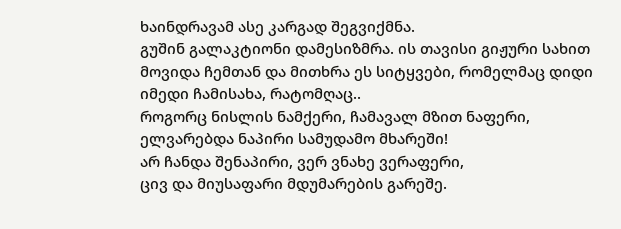ხაინდრავამ ასე კარგად შეგვიქმნა.
გუშინ გალაკტიონი დამესიზმრა. ის თავისი გიჟური სახით მოვიდა ჩემთან და მითხრა ეს სიტყვები, რომელმაც დიდი იმედი ჩამისახა, რატომღაც..
როგორც ნისლის ნამქერი, ჩამავალ მზით ნაფერი,
ელვარებდა ნაპირი სამუდამო მხარეში!
არ ჩანდა შენაპირი, ვერ ვნახე ვერაფერი,
ცივ და მიუსაფარი მდუმარების გარეშე.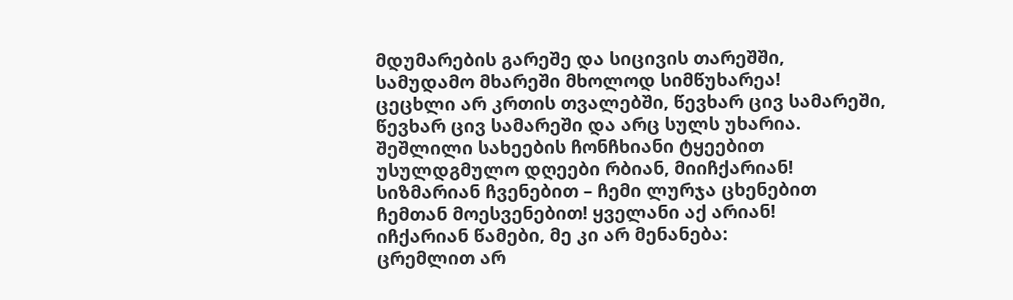მდუმარების გარეშე და სიცივის თარეშში,
სამუდამო მხარეში მხოლოდ სიმწუხარეა!
ცეცხლი არ კრთის თვალებში, წევხარ ცივ სამარეში,
წევხარ ცივ სამარეში და არც სულს უხარია.
შეშლილი სახეების ჩონჩხიანი ტყეებით
უსულდგმულო დღეები რბიან, მიიჩქარიან!
სიზმარიან ჩვენებით – ჩემი ლურჯა ცხენებით
ჩემთან მოესვენებით! ყველანი აქ არიან!
იჩქარიან წამები, მე კი არ მენანება:
ცრემლით არ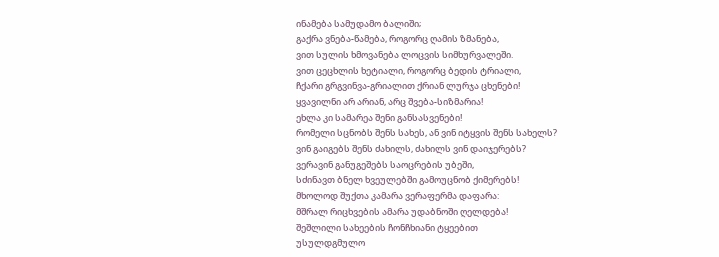ინამება სამუდამო ბალიში;
გაქრა ვნება-წამება, როგორც ღამის ზმანება,
ვით სულის ხმოვანება ლოცვის სიმხურვალეში.
ვით ცეცხლის ხეტიალი, როგორც ბედის ტრიალი,
ჩქარი გრგვინვა-გრიალით ქრიან ლურჯა ცხენები!
ყვავილნი არ არიან, არც შვება-სიზმარია!
ეხლა კი სამარეა შენი განსასვენები!
რომელი სცნობს შენს სახეს, ან ვინ იტყვის შენს სახელს?
ვინ გაიგებს შენს ძახილს, ძახილს ვინ დაიჯერებს?
ვერავინ განუგეშებს საოცრების უბეში,
სძინავთ ბნელ ხვეულებში გამოუცნობ ქიმერებს!
მხოლოდ შუქთა კამარა ვერაფერმა დაფარა:
მშრალ რიცხვების ამარა უდაბნოში ღელდება!
შეშლილი სახეების ჩონჩხიანი ტყეებით
უსულდგმულო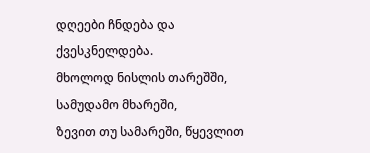დღეები ჩნდება და ქვესკნელდება.
მხოლოდ ნისლის თარეშში, სამუდამო მხარეში,
ზევით თუ სამარეში, წყევლით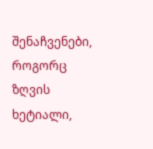შენაჩვენები,
როგორც ზღვის ხეტიალი,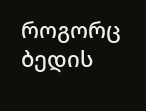როგორც ბედის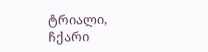ტრიალი,
ჩქარი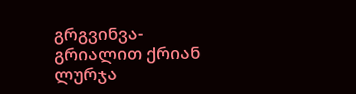გრგვინვა-გრიალით ქრიან ლურჯა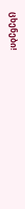ცხენები!